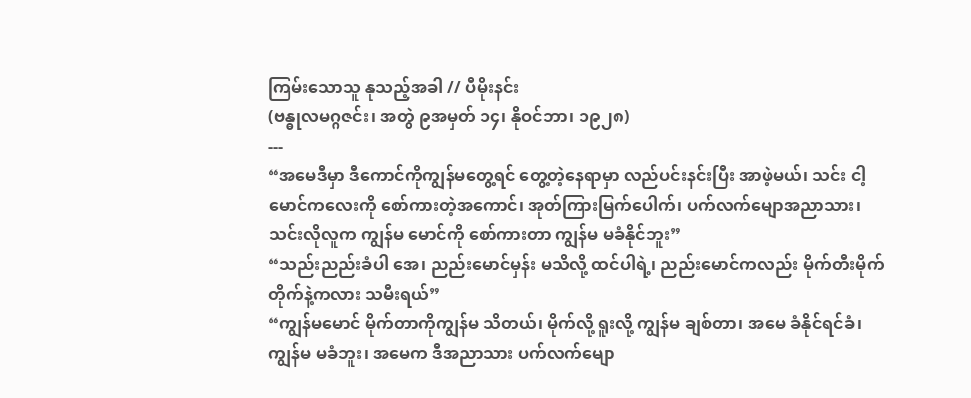ကြမ်းသောသူ နုသည့်အခါ // ပီမိုးနင်း
(ဗန္ဓုလမဂ္ဂဇင်း၊ အတွဲ ၉အမှတ် ၁၄၊ နိုဝင်ဘာ၊ ၁၉၂၈)
---
“အမေဒီမှာ ဒီကောင်ကိုကျွန်မတွေ့ရင် တွေ့တဲ့နေရာမှာ လည်ပင်းနင်းပြီး အာဖဲ့မယ်၊ သင်း ငါ့မောင်ကလေးကို စော်ကားတဲ့အကောင်၊ အုတ်ကြားမြက်ပေါက်၊ ပက်လက်မျောအညာသား၊ သင်းလိုလူက ကျွန်မ မောင်ကို စော်ကားတာ ကျွန်မ မခံနိုင်ဘူး”
“သည်းညည်းခံပါ အေ၊ ညည်းမောင်မှန်း မသိလို့ ထင်ပါရဲ့၊ ညည်းမောင်ကလည်း မိုက်တီးမိုက်တိုက်နဲ့ကလား သမီးရယ်”
“ကျွန်မမောင် မိုက်တာကိုကျွန်မ သိတယ်၊ မိုက်လို့ ရူးလို့ ကျွန်မ ချစ်တာ၊ အမေ ခံနိုင်ရင်ခံ၊ ကျွန်မ မခံဘူး၊ အမေက ဒီအညာသား ပက်လက်မျော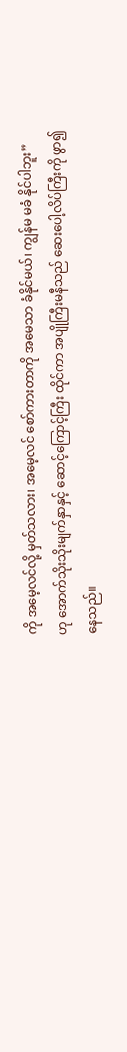ကို အမေ့လင်လို့ မှတ်သလား၊ အမေ့လင် စော်ကားတာကို အမေသာ ခံနိုင်မယ်၊ ကျွန်မ မခံ နိုင်ပါဘူး”
ဟု အောက်သိုးသိုးမျက်နှာနှင့် ဆောင့်ကြောင့်ကြီး ထိုင်ကာ အပျိုကြီးမနီသည် ဆေးပေါ့လိပ်ကြီးကို ဖွာ၍နေသည်။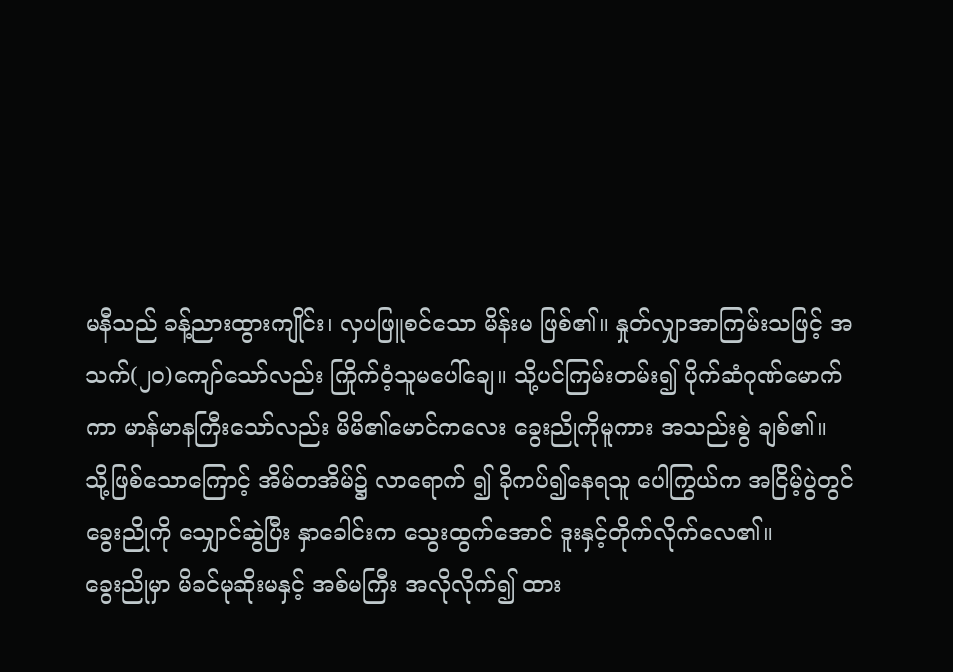မနီသည် ခန့်ညားထွားကျိုင်း၊ လှပဖြူစင်သော မိန်းမ ဖြစ်၏။ နှုတ်လျှာအာကြမ်းသဖြင့် အသက်(၂ဝ)ကျော်သော်လည်း ကြိုက်ဝံ့သူမပေါ်ချေ။ သို့ပင်ကြမ်းတမ်း၍ ပိုက်ဆံဂုဏ်မောက်ကာ မာန်မာနကြီးသော်လည်း မိမိ၏မောင်ကလေး ခွေးညိုကိုမူကား အသည်းစွဲ ချစ်၏။
သို့ဖြစ်သောကြောင့် အိမ်တအိမ်၌ လာရောက် ၍ ခိုကပ်၍နေရသူ ပေါကြွယ်က အငြိမ့်ပွဲတွင် ခွေးညိုကို သျှောင်ဆွဲပြီး နှာခေါင်းက သွေးထွက်အောင် ဒူးနှင့်တိုက်လိုက်လေ၏။
ခွေးညိုမှာ မိခင်မုဆိုးမနှင့် အစ်မကြီး အလိုလိုက်၍ ထား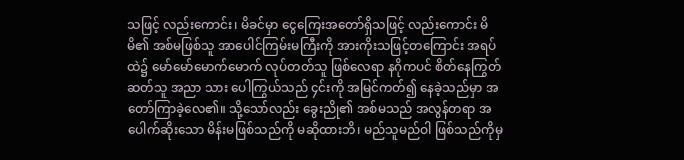သဖြင့် လည်းကောင်း၊ မိခင်မှာ ငွေကြေးအတော်ရှိသဖြင့် လည်းကောင်း မိမိ၏ အစ်မဖြစ်သူ အာပေါင်ကြမ်းမကြီးကို အားကိုးသဖြင့်တကြောင်း အရပ်ထဲ၌ မော်မော်မောက်မောက် လုပ်တတ်သူ ဖြစ်လေရာ နဂိုကပင် စိတ်နေကြွတ်ဆတ်သူ အညာ သား ပေါကြွယ်သည် ၄င်းကို အမြင်ကတ်၍ နေခဲ့သည်မှာ အတော်ကြာခဲ့လေ၏။ သို့သော်လည်း ခွေးညို၏ အစ်မသည် အလွန်တရာ အပေါက်ဆိုးသော မိန်းမဖြစ်သည်ကို မဆိုထားဘိ၊ မည်သူမည်ဝါ ဖြစ်သည်ကိုမှ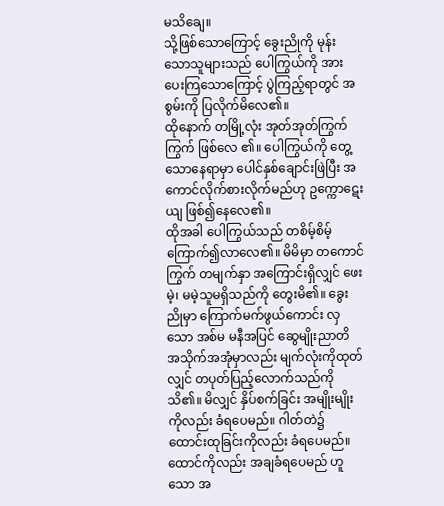မသိချေ။
သို့ဖြစ်သောကြောင့် ခွေးညိုကို မုန်းသောသူများသည် ပေါကြွယ်ကို အားပေးကြသောကြောင့် ပွဲကြည့်ရာတွင် အစွမ်းကို ပြလိုက်မိလေ၏။
ထိုနောက် တမြို့လုံး အုတ်အုတ်ကြွက်ကြွက် ဖြစ်လေ ၏။ ပေါကြွယ်ကို တွေ့သောနေရာမှာ ပေါင်နှစ်ချောင်းဖြဲပြီး အကောင်လိုက်စားလိုက်မည်ဟု ဥက္ကောဋေးယျ ဖြစ်၍နေလေ၏။
ထိုအခါ ပေါကြွယ်သည် တစိမ့်စိမ့် ကြောက်၍လာလေ၏။ မိမိမှာ တကောင်ကြွက် တမျက်နှာ အကြောင်းရှိလျှင် ဖေးမဲ့၊ မမဲ့သူမရှိသည်ကို တွေးမိ၏။ ခွေးညိုမှာ ကြောက်မက်ဖွယ်ကောင်း လှသော အစ်မ မနီအပြင် ဆွေမျိုးညာတိ အသိုက်အအုံမှာလည်း မျက်လုံးကိုထုတ်လျှင် တပုတ်ပြည့်လောက်သည်ကို သိ၏။ မိလျှင် နှိပ်စက်ခြင်း အမျိုးမျိုးကိုလည်း ခံရပေမည်။ ဂါတ်တဲ၌ ထောင်းထုခြင်းကိုလည်း ခံရပေမည်။ ထောင်ကိုလည်း အချခံရပေမည် ဟူသော အ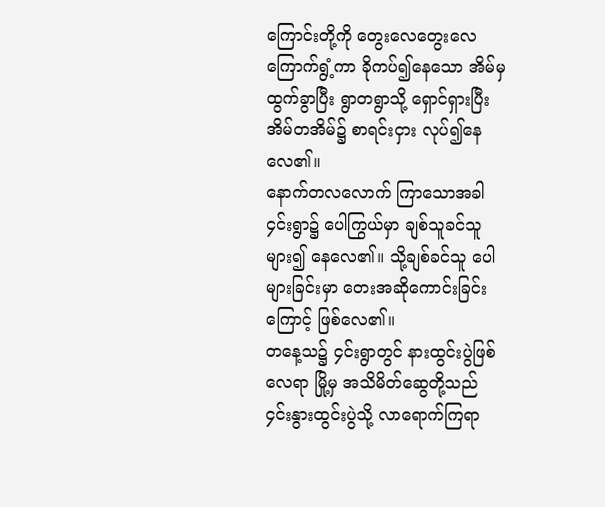ကြောင်းတို့ကို တွေးလေတွေးလေ ကြောက်ရွံ့ကာ ခိုကပ်၍နေသော အိမ်မှထွက်ခွာပြီး ရွာတရွာသို့ ရှောင်ရှားပြီး အိမ်တအိမ်၌ စာရင်းငှား လုပ်၍နေလေ၏။
နောက်တလလောက် ကြာသောအခါ ၄င်းရွာ၌ ပေါကြွယ်မှာ ချစ်သူခင်သူများ၍ နေလေ၏။ သို့ချစ်ခင်သူ ပေါများခြင်းမှာ တေးအဆိုကောင်းခြင်းကြောင့် ဖြစ်လေ၏။
တနေ့သ၌ ၄င်းရွာတွင် နားထွင်းပွဲဖြစ်လေရာ မြို့မှ အသိမိတ်ဆွေတို့သည် ၄င်းနွားထွင်းပွဲသို့ လာရောက်ကြရာ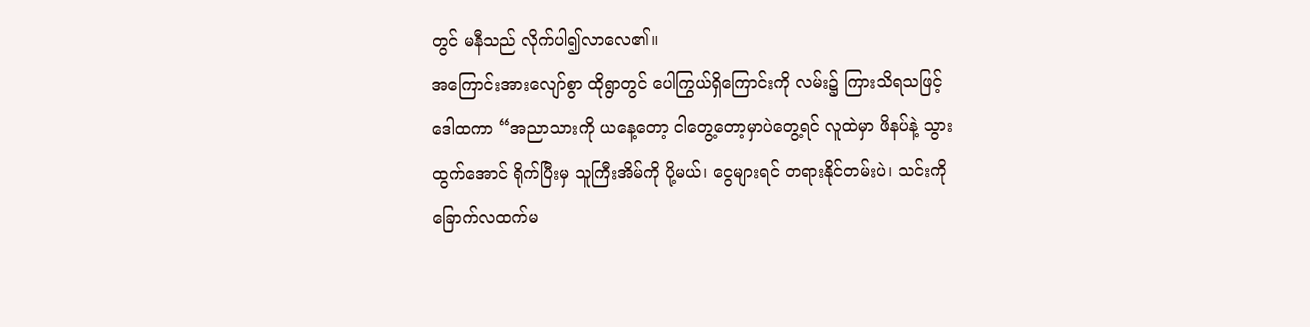တွင် မနီသည် လိုက်ပါ၍လာလေ၏။
အကြောင်းအားလျော်စွာ ထိုရွာတွင် ပေါကြွယ်ရှိကြောင်းကို လမ်း၌ ကြားသိရသဖြင့် ဒေါထကာ “အညာသားကို ယနေ့တော့ ငါတွေ့တော့မှာပဲတွေ့ရင် လူထဲမှာ ဖိနပ်နဲ့ သွားထွက်အောင် ရိုက်ပြီးမှ သူကြီးအိမ်ကို ပို့မယ်၊ ငွေများရင် တရားနိုင်တမ်းပဲ၊ သင်းကို ခြောက်လထက်မ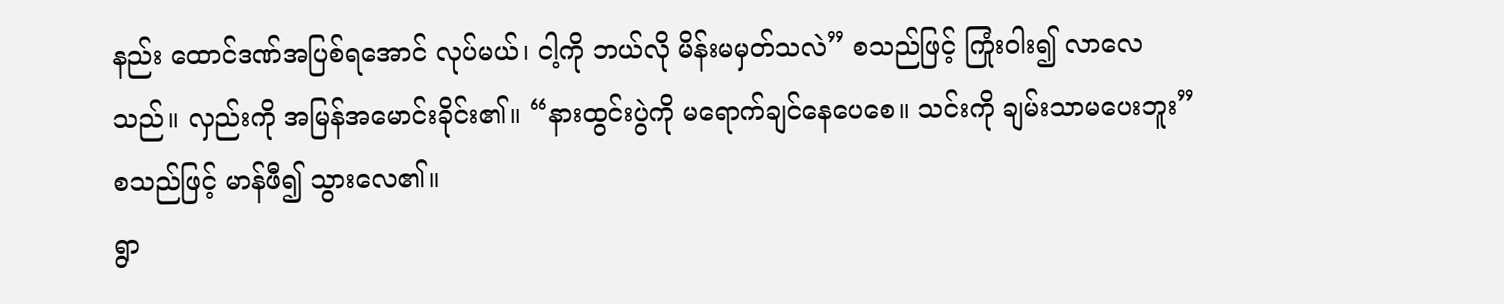နည်း ထောင်ဒဏ်အပြစ်ရအောင် လုပ်မယ်၊ ငါ့ကို ဘယ်လို မိန်းမမှတ်သလဲ” စသည်ဖြင့် ကြုံးဝါး၍ လာလေသည်။ လှည်းကို အမြန်အမောင်းခိုင်း၏။ “နားထွင်းပွဲကို မရောက်ချင်နေပေစေ။ သင်းကို ချမ်းသာမပေးဘူး” စသည်ဖြင့် မာန်ဖီ၍ သွားလေ၏။
ရွာ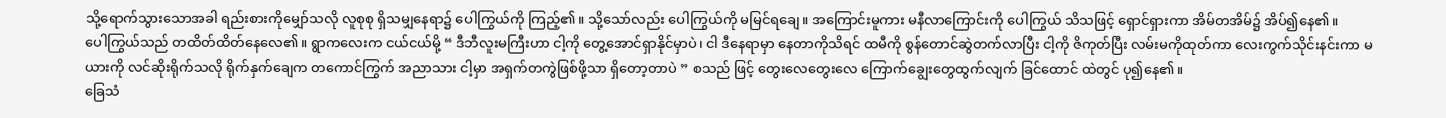သို့ရောက်သွားသောအခါ ရည်းစားကိုမျှော်သလို လူစုစု ရှိသမျှနေရာ၌ ပေါကြွယ်ကို ကြည့်၏။ သို့သော်လည်း ပေါကြွယ်ကို မမြင်ရချေ။ အကြောင်းမူကား မနီလာကြောင်းကို ပေါကြွယ် သိသဖြင့် ရှောင်ရှားကာ အိမ်တအိမ်၌ အိပ်၍နေ၏။
ပေါကြွယ်သည် တထိတ်ထိတ်နေလေ၏။ ရွာကလေးက ငယ်ငယ်မို့ “ ဒီဘီလူးမကြီးဟာ ငါ့ကို တွေ့အောင်ရှာနိုင်မှာပဲ၊ ငါ ဒီနေရာမှာ နေတာကိုသိရင် ထမီကို စွန်တောင်ဆွဲတက်လာပြီး ငါ့ကို ဇိကုတ်ပြီး လမ်းမကိုထုတ်ကာ လေးကွက်သိုင်းနင်းကာ မယားကို လင်ဆိုးရိုက်သလို ရိုက်နှက်ချေက တကောင်ကြွက် အညာသား ငါ့မှာ အရှက်တကွဲဖြစ်ဖို့သာ ရှိတော့တာပဲ ” စသည် ဖြင့် တွေးလေတွေးလေ ကြောက်ချွေးတွေထွက်လျက် ခြင်ထောင် ထဲတွင် ပု၍နေ၏။
ခြေသံ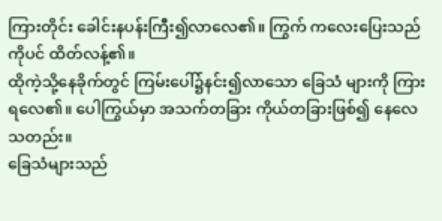ကြားတိုင်း ခေါင်းနပန်းကြီး၍လာလေ၏။ ကြွက် ကလေးပြေးသည်ကိုပင် ထိတ်လန့်၏။
ထိုကဲ့သို့နေခိုက်တွင် ကြမ်းပေါ်၌နင်း၍လာသော ခြေသံ များကို ကြားရလေ၏။ ပေါကြွယ်မှာ အသက်တခြား ကိုယ်တခြားဖြစ်၍ နေလေသတည်း။
ခြေသံများသည်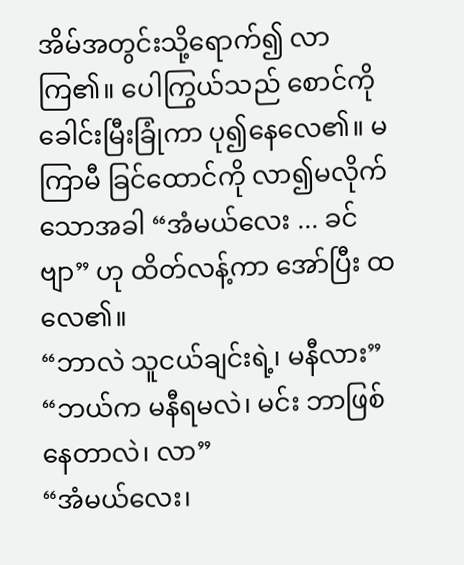အိမ်အတွင်းသို့ရောက်၍ လာကြ၏။ ပေါကြွယ်သည် စောင်ကို ခေါင်းမြီးခြုံကာ ပု၍နေလေ၏။ မကြာမီ ခြင်ထောင်ကို လာ၍မလိုက်သောအခါ “အံမယ်လေး ... ခင်ဗျာ” ဟု ထိတ်လန့်ကာ အော်ပြီး ထလေ၏။
“ဘာလဲ သူငယ်ချင်းရဲ့၊ မနီလား”
“ဘယ်က မနီရမလဲ၊ မင်း ဘာဖြစ်နေတာလဲ၊ လာ”
“အံမယ်လေး၊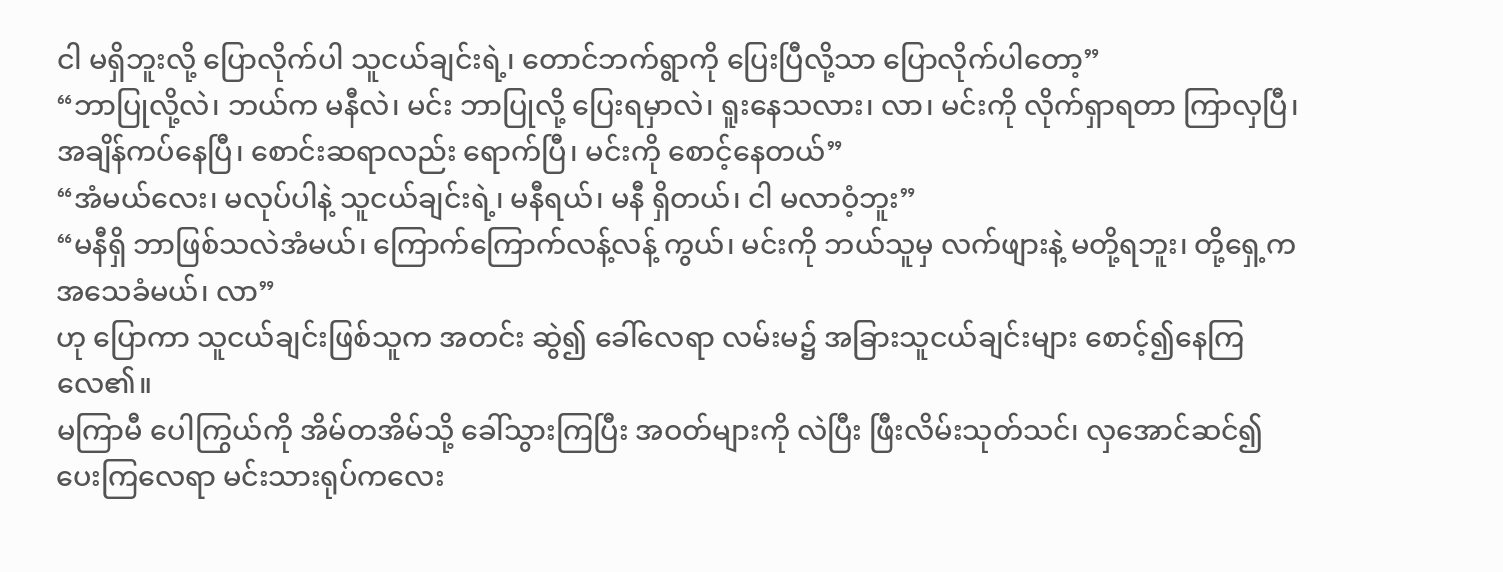ငါ မရှိဘူးလို့ ပြောလိုက်ပါ သူငယ်ချင်းရဲ့၊ တောင်ဘက်ရွာကို ပြေးပြီလို့သာ ပြောလိုက်ပါတော့”
“ဘာပြုလို့လဲ၊ ဘယ်က မနီလဲ၊ မင်း ဘာပြုလို့ ပြေးရမှာလဲ၊ ရူးနေသလား၊ လာ၊ မင်းကို လိုက်ရှာရတာ ကြာလှပြီ၊ အချိန်ကပ်နေပြီ၊ စောင်းဆရာလည်း ရောက်ပြီ၊ မင်းကို စောင့်နေတယ်”
“အံမယ်လေး၊ မလုပ်ပါနဲ့ သူငယ်ချင်းရဲ့၊ မနီရယ်၊ မနီ ရှိတယ်၊ ငါ မလာဝံ့ဘူး”
“မနီရှိ ဘာဖြစ်သလဲအံမယ်၊ ကြောက်ကြောက်လန့်လန့် ကွယ်၊ မင်းကို ဘယ်သူမှ လက်ဖျားနဲ့ မတို့ရဘူး၊ တို့ရှေ့က အသေခံမယ်၊ လာ”
ဟု ပြောကာ သူငယ်ချင်းဖြစ်သူက အတင်း ဆွဲ၍ ခေါ်လေရာ လမ်းမ၌ အခြားသူငယ်ချင်းများ စောင့်၍နေကြ လေ၏။
မကြာမီ ပေါကြွယ်ကို အိမ်တအိမ်သို့ ခေါ်သွားကြပြီး အဝတ်များကို လဲပြီး ဖြီးလိမ်းသုတ်သင်၊ လှအောင်ဆင်၍ ပေးကြလေရာ မင်းသားရုပ်ကလေး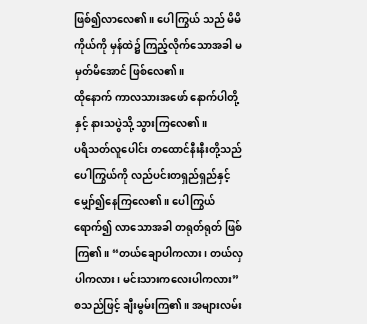ဖြစ်၍လာလေ၏။ ပေါကြွယ် သည် မိမိကိုယ်ကို မှန်ထဲ၌ ကြည့်လိုက်သောအခါ မမှတ်မိအောင် ဖြစ်လေ၏။
ထိုနောက် ကာလသားအဖော် နောက်ပါတို့နှင့် နားသပွဲသို့ သွားကြလေ၏။
ပရိသတ်လူပေါင်း တထောင်နီးနီးတို့သည် ပေါကြွယ်ကို လည်ပင်းတရှည်ရှည်နှင့်မျှော်၍နေကြလေ၏။ ပေါကြွယ်ရောက်၍ လာသောအခါ တရုတ်ရုတ် ဖြစ်ကြ၏။ “တယ်ချောပါကလား၊ တယ်လှပါကလား၊ မင်းသားကလေးပါကလား” စသည်ဖြင့် ချီးမွမ်းကြ၏။ အများလမ်း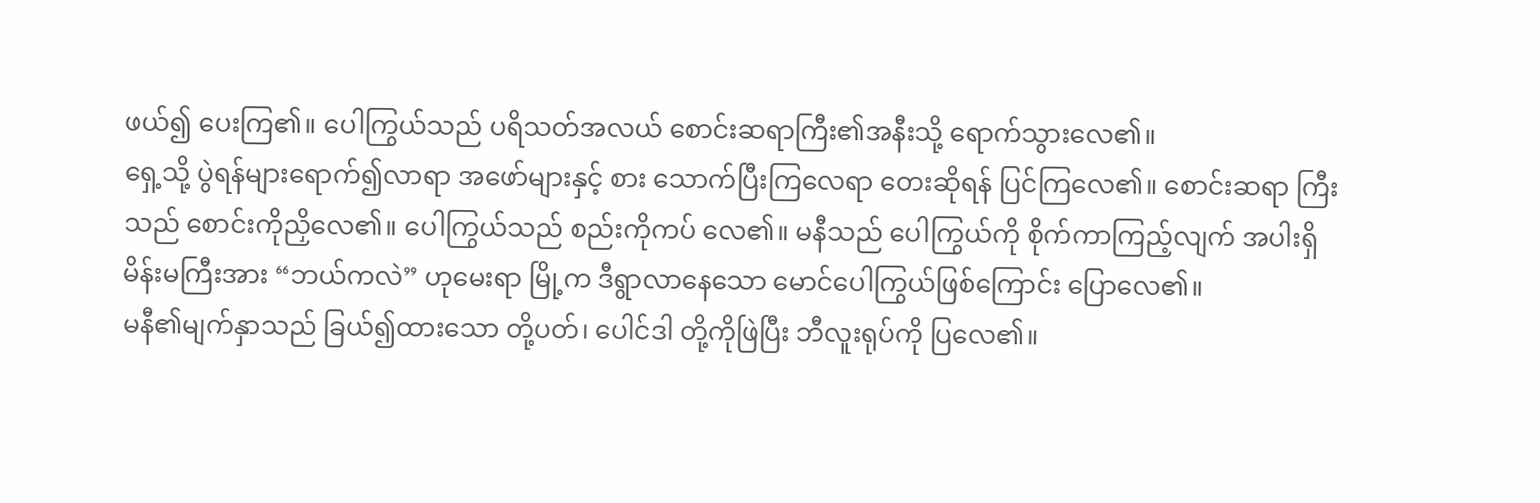ဖယ်၍ ပေးကြ၏။ ပေါကြွယ်သည် ပရိသတ်အလယ် စောင်းဆရာကြီး၏အနီးသို့ ရောက်သွားလေ၏။
ရှေ့သို့ ပွဲရန်များရောက်၍လာရာ အဖော်များနှင့် စား သောက်ပြီးကြလေရာ တေးဆိုရန် ပြင်ကြလေ၏။ စောင်းဆရာ ကြီးသည် စောင်းကိုညှိလေ၏။ ပေါကြွယ်သည် စည်းကိုကပ် လေ၏။ မနီသည် ပေါကြွယ်ကို စိုက်ကာကြည့်လျက် အပါးရှိ မိန်းမကြီးအား “ဘယ်ကလဲ” ဟုမေးရာ မြို့က ဒီရွာလာနေသော မောင်ပေါကြွယ်ဖြစ်ကြောင်း ပြောလေ၏။
မနီ၏မျက်နှာသည် ခြယ်၍ထားသော တို့ပတ်၊ ပေါင်ဒါ တို့ကိုဖြဲပြီး ဘီလူးရုပ်ကို ပြလေ၏။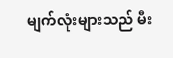မျက်လုံးများသည် မီး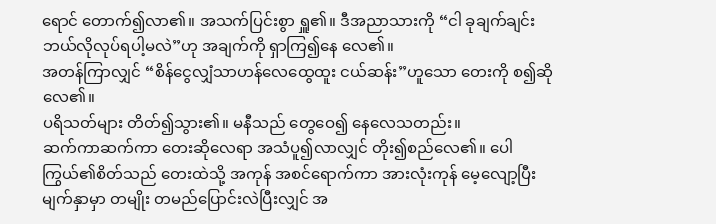ရောင် တောက်၍လာ၏။ အသက်ပြင်းစွာ ရှူ၏။ ဒီအညာသားကို “ငါ ခုချက်ချင်း ဘယ်လိုလုပ်ရပါ့မလဲ”ဟု အချက်ကို ရှာကြ၍နေ လေ၏။
အတန်ကြာလျှင် “စိန်ငွေလျှံသာဟန်လေထွေထူး ငယ်ဆန်း”ဟူသော တေးကို စ၍ဆိုလေ၏။
ပရိသတ်များ တိတ်၍သွား၏။ မနီသည် တွေဝေ၍ နေလေသတည်း။
ဆက်ကာဆက်ကာ တေးဆိုလေရာ အသံပူ၍လာလျှင် တိုး၍စည်လေ၏။ ပေါကြွယ်၏စိတ်သည် တေးထဲသို့ အကုန် အစင်ရောက်ကာ အားလုံးကုန် မေ့လျော့ပြီး မျက်နှာမှာ တမျိုး တမည်ပြောင်းလဲပြီးလျှင် အ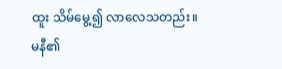ထူး သိမ်မွေ့၍ လာလေသတည်း။
မနီ၏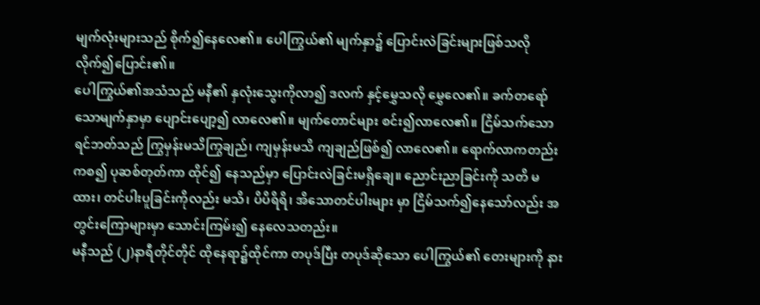မျက်လုံးများသည် စိုက်၍နေလေ၏။ ပေါကြွယ်၏ မျက်နှာ၌ ပြောင်းလဲခြင်းများဖြစ်သလို လိုက်၍ပြောင်း၏။
ပေါကြွယ်၏အသံသည် မနီ၏ နှလုံးသွေးကိုလာ၍ ဒလက် နှင့်မွှေသလို မွှေလေ၏။ ခက်တရော်သောမျက်နှာမှာ ပျောင်းပျော့၍ လာလေ၏။ မျက်တောင်များ စင်း၍လာလေ၏။ ငြိမ်သက်သော ရင်ဘတ်သည် ကြွမှန်းမသိကြွချည်၊ ကျမှန်းမသိ ကျချည်ဖြစ်၍ လာလေ၏။ ရောက်လာကတည်းကစ၍ ပုဆစ်တုတ်ကာ ထိုင်၍ နေသည်မှာ ပြောင်းလဲခြင်းမရှိချေ။ ညောင်းညာခြင်းကို သတိ မထား၊ တင်ပါးပူခြင်းကိုလည်း မသိ၊ ပိပိရိရိ၊ အိသောတင်ပါးများ မှာ ငြိမ်သက်၍နေသော်လည်း အတွင်းကြောများမှာ သောင်းကြမ်း၍ နေလေသတည်း။
မနီသည် (၂)နာရီတိုင်တိုင် ထိုနေရာ၌ထိုင်ကာ တပုဒ်ပြီး တပုဒ်ဆိုသော ပေါကြွယ်၏ တေးများကို နား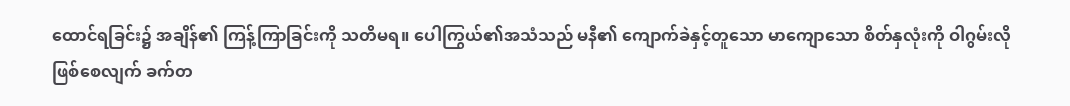ထောင်ရခြင်း၌ အချိန်၏ ကြန့်ကြာခြင်းကို သတိမရ။ ပေါကြွယ်၏အသံသည် မနီ၏ ကျောက်ခဲနှင့်တူသော မာကျောသော စိတ်နှလုံးကို ဝါဂွမ်းလို ဖြစ်စေလျက် ခက်တ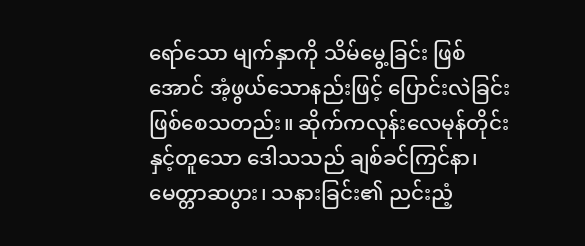ရော်သော မျက်နှာကို သိမ်မွေ့ခြင်း ဖြစ်အောင် အံ့ဖွယ်သောနည်းဖြင့် ပြောင်းလဲခြင်းဖြစ်စေသတည်း။ ဆိုက်ကလုန်းလေမုန်တိုင်းနှင့်တူသော ဒေါသသည် ချစ်ခင်ကြင်နာ၊ မေတ္တာဆပွား၊ သနားခြင်း၏ ညင်းညံ့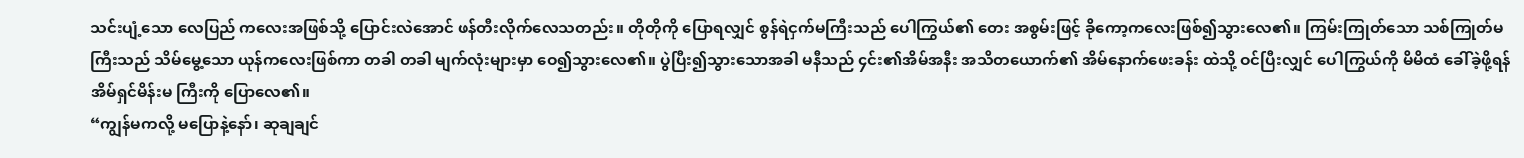သင်းပျံ့သော လေပြည် ကလေးအဖြစ်သို့ ပြောင်းလဲအောင် ဖန်တီးလိုက်လေသတည်း။ တိုတိုကို ပြောရလျှင် စွန်ရဲငှက်မကြီးသည် ပေါကြွယ်၏ တေး အစွမ်းဖြင့် ခိုကော့ကလေးဖြစ်၍သွားလေ၏။ ကြမ်းကြုတ်သော သစ်ကြုတ်မကြီးသည် သိမ်မွေ့သော ယုန်ကလေးဖြစ်ကာ တခါ တခါ မျက်လုံးများမှာ ဝေ၍သွားလေ၏။ ပွဲပြီး၍သွားသောအခါ မနီသည် ၄င်း၏အိမ်အနီး အသိတယောက်၏ အိမ်နောက်ဖေးခန်း ထဲသို့ ဝင်ပြီးလျှင် ပေါကြွယ်ကို မိမိထံ ခေါ်ခဲ့ဖို့ရန် အိမ်ရှင်မိန်းမ ကြီးကို ပြောလေ၏။
“ကျွန်မကလို့ မပြောနဲ့နော်၊ ဆုချချင်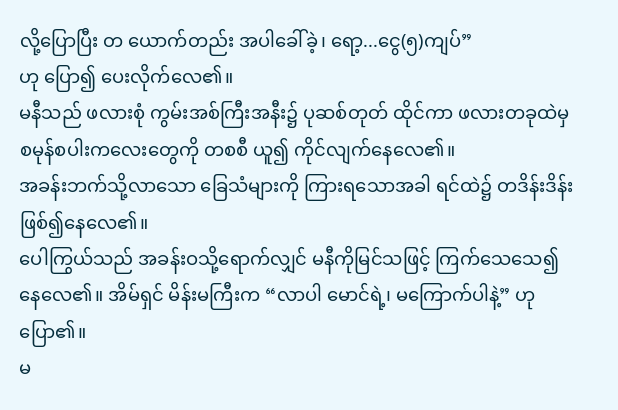လို့ပြောပြီး တ ယောက်တည်း အပါခေါ်ခဲ့၊ ရော့...ငွေ(၅)ကျပ်”
ဟု ပြော၍ ပေးလိုက်လေ၏။
မနီသည် ဖလားစုံ ကွမ်းအစ်ကြီးအနီး၌ ပုဆစ်တုတ် ထိုင်ကာ ဖလားတခုထဲမှ စမုန်စပါးကလေးတွေကို တစစီ ယူ၍ ကိုင်လျက်နေလေ၏။
အခန်းဘက်သို့လာသော ခြေသံများကို ကြားရသောအခါ ရင်ထဲ၌ တဒိန်းဒိန်း ဖြစ်၍နေလေ၏။
ပေါကြွယ်သည် အခန်းဝသို့ရောက်လျှင် မနီကိုမြင်သဖြင့် ကြက်သေသေ၍ နေလေ၏။ အိမ်ရှင် မိန်းမကြီးက “လာပါ မောင်ရဲ့၊ မကြောက်ပါနဲ့” ဟု ပြော၏။
မ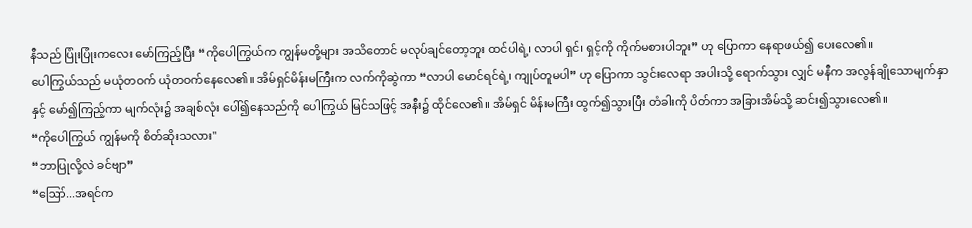နီသည် ပြုံးပြုံးကလေး မော်ကြည့်ပြီး “ကိုပေါကြွယ်က ကျွန်မတို့များ အသိတောင် မလုပ်ချင်တော့ဘူး ထင်ပါရဲ့၊ လာပါ ရှင်၊ ရှင့်ကို ကိုက်မစားပါဘူး” ဟု ပြောကာ နေရာဖယ်၍ ပေးလေ၏။
ပေါကြွယ်သည် မယုံတဝက် ယုံတဝက်နေလေ၏။ အိမ်ရှင်မိန်းမကြီးက လက်ကိုဆွဲကာ “လာပါ မောင်ရင်ရဲ့၊ ကျုပ်တူမပါ” ဟု ပြောကာ သွင်းလေရာ အပါးသို့ ရောက်သွား လျှင် မနီက အလွန်ချိုသောမျက်နှာနှင့် မော်၍ကြည့်ကာ မျက်လုံး၌ အချစ်လုံး ပေါ်၍နေသည်ကို ပေါကြွယ် မြင်သဖြင့် အနီး၌ ထိုင်လေ၏။ အိမ်ရှင် မိန်းမကြီး ထွက်၍သွားပြီး တံခါးကို ပိတ်ကာ အခြားအိမ်သို့ ဆင်း၍သွားလေ၏။
“ကိုပေါကြွယ် ကျွန်မကို စိတ်ဆိုးသလား"
“ဘာပြုလို့လဲ ခင်ဗျာ”
“ဪ...အရင်က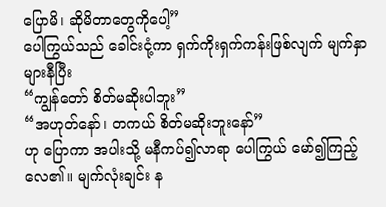ပြောမိ၊ ဆိုမိတာတွေကိုပေါ့”
ပေါကြွယ်သည် ခေါင်းငုံ့ကာ ရှက်ကိုးရှက်ကန်းဖြစ်လျက် မျက်နှာများနီပြီး
“ကျွန်တော် စိတ်မဆိုးပါဘူး”
“အဟုတ်နော်၊ တကယ် စိတ်မဆိုးဘူးနော်”
ဟု ပြောကာ အပါးသို့ မနီကပ်၍လာရာ ပေါကြွယ် မော်၍ကြည့်လေ၏။ မျက်လုံးချင်း န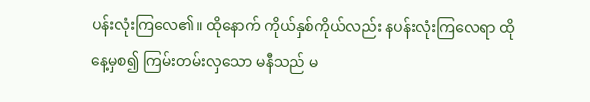ပန်းလုံးကြလေ၏။ ထိုနောက် ကိုယ်နှစ်ကိုယ်လည်း နပန်းလုံးကြလေရာ ထိုနေ့မှစ၍ ကြမ်းတမ်းလှသော မနီသည် မ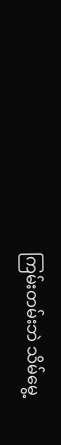ကြမ်းတမ်းဘဲ သိမ်မွေ့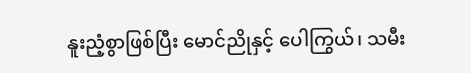နူးညံ့စွာဖြစ်ပြီး မောင်ညိုနှင့် ပေါကြွယ်၊ သမီး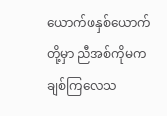ယောက်ဖနှစ်ယောက်တို့မှာ ညီအစ်ကိုမက ချစ်ကြလေသ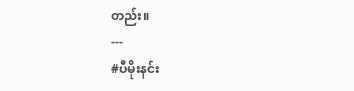တည်း။
---
#ပီမိုးနင်း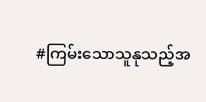#ကြမ်းသောသူနုသည့်အ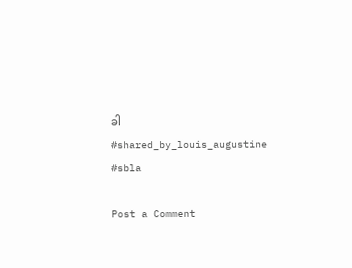ခါ
#shared_by_louis_augustine
#sbla

Post a Comment